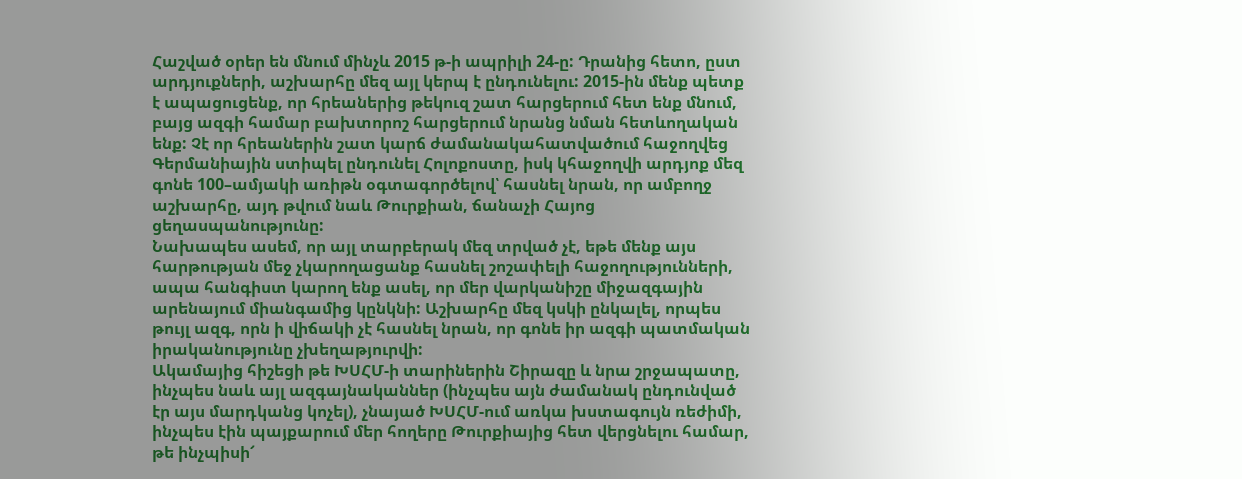Հաշված օրեր են մնում մինչև 2015 թ-ի ապրիլի 24-ը: Դրանից հետո, ըստ արդյուքների, աշխարհը մեզ այլ կերպ է ընդունելու: 2015-ին մենք պետք է ապացուցենք, որ հրեաներից թեկուզ շատ հարցերում հետ ենք մնում, բայց ազգի համար բախտորոշ հարցերում նրանց նման հետևողական ենք: Չէ որ հրեաներին շատ կարճ ժամանակահատվածում հաջողվեց Գերմանիային ստիպել ընդունել Հոլոքոստը, իսկ կհաջողվի արդյոք մեզ գոնե 100–ամյակի առիթն օգտագործելով՝ հասնել նրան, որ ամբողջ աշխարհը, այդ թվում նաև Թուրքիան, ճանաչի Հայոց ցեղասպանությունը:
Նախապես ասեմ, որ այլ տարբերակ մեզ տրված չէ, եթե մենք այս հարթության մեջ չկարողացանք հասնել շոշափելի հաջողությունների, ապա հանգիստ կարող ենք ասել, որ մեր վարկանիշը միջազգային արենայում միանգամից կընկնի: Աշխարհը մեզ կսկի ընկալել, որպես թույլ ազգ, որն ի վիճակի չէ հասնել նրան, որ գոնե իր ազգի պատմական իրականությունը չխեղաթյուրվի:
Ակամայից հիշեցի թե ԽՍՀՄ-ի տարիներին Շիրազը և նրա շրջապատը, ինչպես նաև այլ ազգայնականներ (ինչպես այն ժամանակ ընդունված էր այս մարդկանց կոչել), չնայած ԽՍՀՄ-ում առկա խստագույն ռեժիմի, ինչպես էին պայքարում մեր հողերը Թուրքիայից հետ վերցնելու համար, թե ինչպիսի՜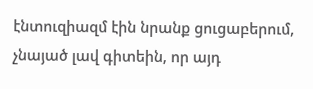էնտուզիազմ էին նրանք ցուցաբերում, չնայած լավ գիտեին, որ այդ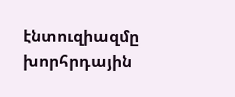էնտուզիազմը խորհրդային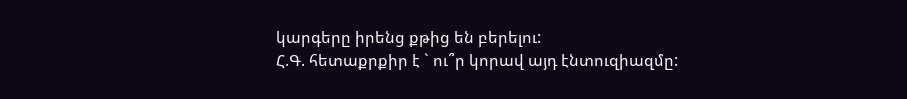կարգերը իրենց քթից են բերելու:
Հ.Գ. հետաքրքիր է ` ու՞ր կորավ այդ էնտուզիազմը: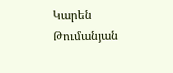Կարեն Թումանյան